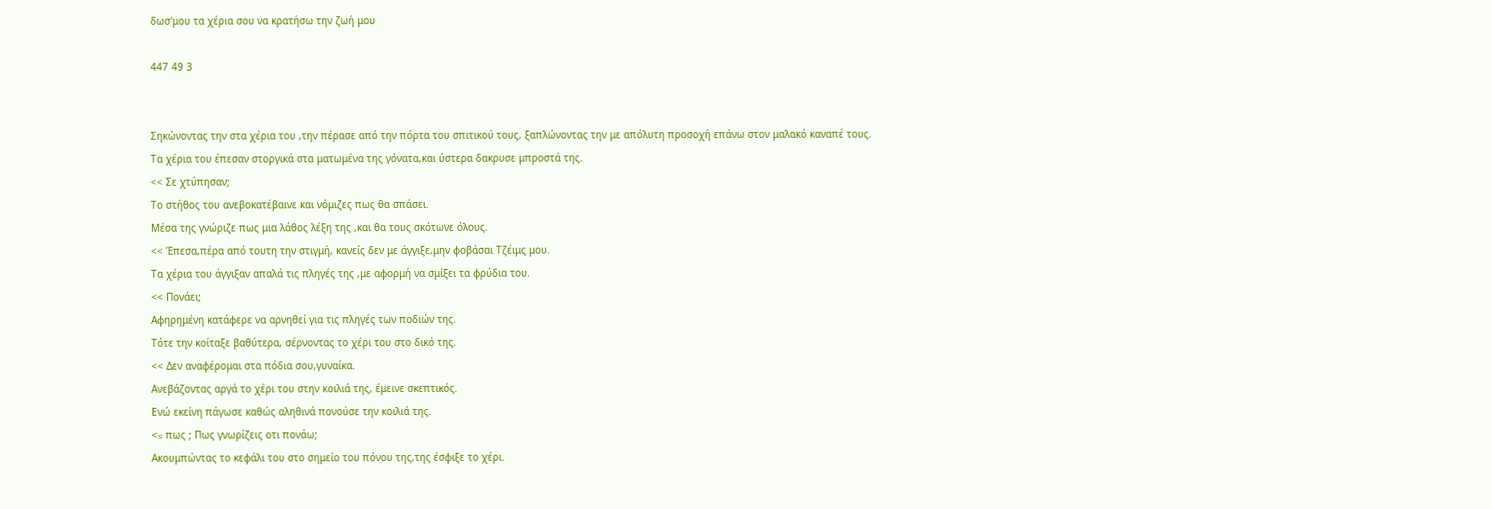δωσ'μου τα χέρια σου να κρατήσω την ζωή μου

447 49 3


Σηκώνοντας την στα χέρια του ,την πέρασε από την πόρτα του σπιτικού τους, ξαπλώνοντας την με απόλυτη προσοχή επάνω στον μαλακό καναπέ τους.
Τα χέρια του έπεσαν στοργικά στα ματωμένα της γόνατα,και ύστερα δακρυσε μπροστά της.
<< Σε χτύπησαν;
Το στήθος του ανεβοκατέβαινε και νόμιζες πως θα σπάσει.
Μέσα της γνώριζε πως μια λάθος λέξη της ,και θα τους σκότωνε όλους.
<< Έπεσα,πέρα από τουτη την στιγμή, κανείς δεν με άγγιξε,μην φοβάσαι Τζέιμς μου.
Τα χέρια του άγγιξαν απαλά τις πληγές της ,με αφορμή να σμίξει τα φρύδια του.
<< Πονάει;
Αφηρημένη κατάφερε να αρνηθεί για τις πληγές των ποδιών της.
Τότε την κοίταξε βαθύτερα, σέρνοντας το χέρι του στο δικό της.
<< Δεν αναφέρομαι στα πόδια σου,γυναίκα.
Ανεβάζοντας αργά το χέρι του στην κοιλιά της, έμεινε σκεπτικός.
Ενώ εκείνη πάγωσε καθώς αληθινά πονούσε την κοιλιά της.
<≤ πως ; Πως γνωρίζεις οτι πονάω;
Ακουμπώντας το κεφάλι του στο σημείο του πόνου της,της έσφιξε το χέρι.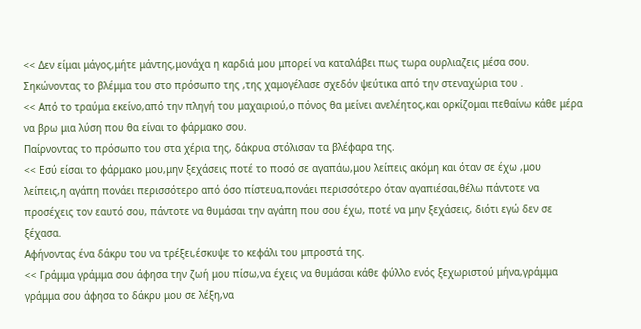<< Δεν είμαι μάγος,μήτε μάντης,μονάχα η καρδιά μου μπορεί να καταλάβει πως τωρα ουρλιαζεις μέσα σου.
Σηκώνοντας το βλέμμα του στο πρόσωπο της ,της χαμογέλασε σχεδόν ψεύτικα από την στεναχώρια του .
<< Από το τραύμα εκείνο,από την πληγή του μαχαιριού,ο πόνος θα μείνει ανελέητος,και ορκίζομαι πεθαίνω κάθε μέρα να βρω μια λύση που θα είναι το φάρμακο σου.
Παίρνοντας το πρόσωπο του στα χέρια της, δάκρυα στόλισαν τα βλέφαρα της.
<< Εσύ είσαι το φάρμακο μου,μην ξεχάσεις ποτέ το ποσό σε αγαπάω,μου λείπεις ακόμη και όταν σε έχω ,μου λείπεις,η αγάπη πονάει περισσότερο από όσο πίστευα,πονάει περισσότερο όταν αγαπιέσαι,θέλω πάντοτε να προσέχεις τον εαυτό σου, πάντοτε να θυμάσαι την αγάπη που σου έχω, ποτέ να μην ξεχάσεις, διότι εγώ δεν σε ξέχασα.
Αφήνοντας ένα δάκρυ του να τρέξει,έσκυψε το κεφάλι του μπροστά της.
<< Γράμμα γράμμα σου άφησα την ζωή μου πίσω,να έχεις να θυμάσαι κάθε φύλλο ενός ξεχωριστού μήνα,γράμμα γράμμα σου άφησα το δάκρυ μου σε λέξη,να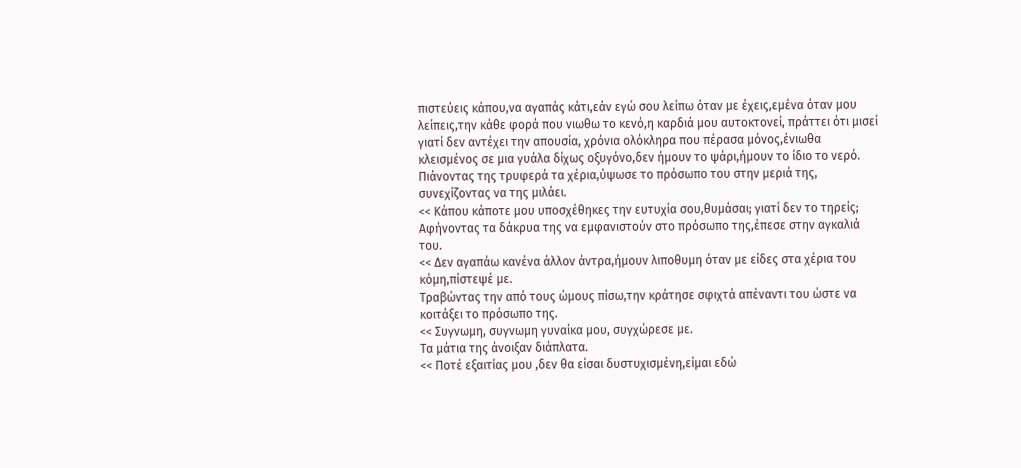πιστεύεις κάπου,να αγαπάς κάτι,εάν εγώ σου λείπω όταν με έχεις,εμένα όταν μου λείπεις,την κάθε φορά που νιωθω το κενό,η καρδιά μου αυτοκτονεί, πράττει ότι μισεί γιατί δεν αντέχει την απουσία, χρόνια ολόκληρα που πέρασα μόνος,ένιωθα κλεισμένος σε μια γυάλα δίχως οξυγόνο,δεν ήμουν το ψάρι,ήμουν το ίδιο το νερό.
Πιάνοντας της τρυφερά τα χέρια,ύψωσε το πρόσωπο του στην μεριά της, συνεχίζοντας να της μιλάει.
<< Κάπου κάποτε μου υποσχέθηκες την ευτυχία σου,θυμάσαι; γιατί δεν το τηρείς;
Αφήνοντας τα δάκρυα της να εμφανιστούν στο πρόσωπο της,έπεσε στην αγκαλιά του.
<< Δεν αγαπάω κανένα άλλον άντρα,ήμουν λιποθυμη όταν με είδες στα χέρια του κόμη,πίστεψέ με.
Τραβώντας την από τους ώμους πίσω,την κράτησε σφιχτά απέναντι του ώστε να κοιτάξει το πρόσωπο της.
<< Συγνωμη, συγνωμη γυναίκα μου, συγχώρεσε με.
Τα μάτια της άνοιξαν διάπλατα.
<< Ποτέ εξαιτίας μου ,δεν θα είσαι δυστυχισμένη,είμαι εδώ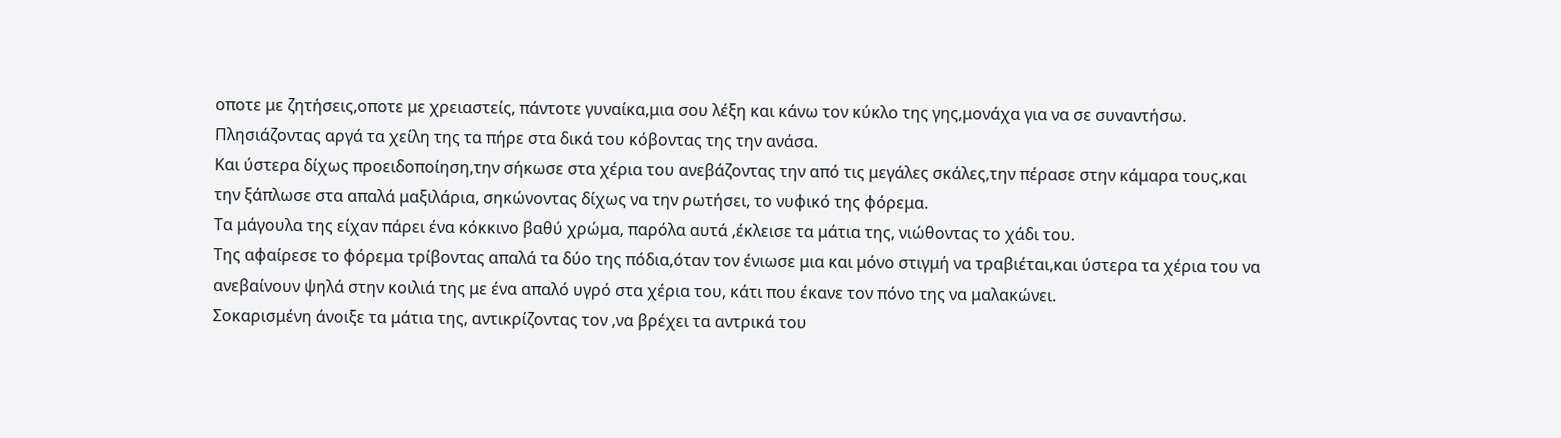οποτε με ζητήσεις,οποτε με χρειαστείς, πάντοτε γυναίκα,μια σου λέξη και κάνω τον κύκλο της γης,μονάχα για να σε συναντήσω.
Πλησιάζοντας αργά τα χείλη της τα πήρε στα δικά του κόβοντας της την ανάσα.
Και ύστερα δίχως προειδοποίηση,την σήκωσε στα χέρια του ανεβάζοντας την από τις μεγάλες σκάλες,την πέρασε στην κάμαρα τους,και την ξάπλωσε στα απαλά μαξιλάρια, σηκώνοντας δίχως να την ρωτήσει, το νυφικό της φόρεμα.
Τα μάγουλα της είχαν πάρει ένα κόκκινο βαθύ χρώμα, παρόλα αυτά ,έκλεισε τα μάτια της, νιώθοντας το χάδι του.
Της αφαίρεσε το φόρεμα τρίβοντας απαλά τα δύο της πόδια,όταν τον ένιωσε μια και μόνο στιγμή να τραβιέται,και ύστερα τα χέρια του να ανεβαίνουν ψηλά στην κοιλιά της με ένα απαλό υγρό στα χέρια του, κάτι που έκανε τον πόνο της να μαλακώνει.
Σοκαρισμένη άνοιξε τα μάτια της, αντικρίζοντας τον ,να βρέχει τα αντρικά του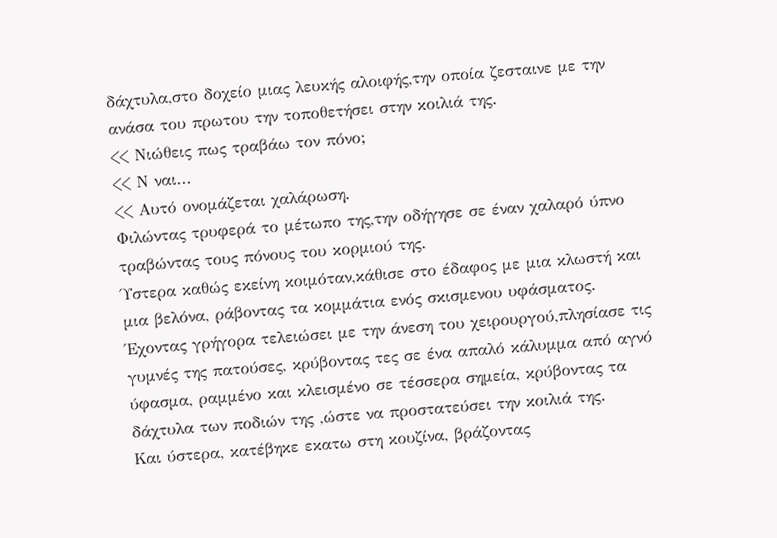δάχτυλα,στο δοχείο μιας λευκής αλοιφής,την οποία ζεσταινε με την ανάσα του πρωτου την τοποθετήσει στην κοιλιά της.
<< Νιώθεις πως τραβάω τον πόνο;
<< Ν ναι...
<< Αυτό ονομάζεται χαλάρωση.
Φιλώντας τρυφερά το μέτωπο της,την οδήγησε σε έναν χαλαρό ύπνο τραβώντας τους πόνους του κορμιού της.
Ύστερα καθώς εκείνη κοιμόταν,κάθισε στο έδαφος με μια κλωστή και μια βελόνα, ράβοντας τα κομμάτια ενός σκισμενου υφάσματος.
Έχοντας γρήγορα τελειώσει με την άνεση του χειρουργού,πλησίασε τις γυμνές της πατούσες, κρύβοντας τες σε ένα απαλό κάλυμμα από αγνό ύφασμα, ραμμένο και κλεισμένο σε τέσσερα σημεία, κρύβοντας τα δάχτυλα των ποδιών της ,ώστε να προστατεύσει την κοιλιά της.
Και ύστερα, κατέβηκε εκατω στη κουζίνα, βράζοντας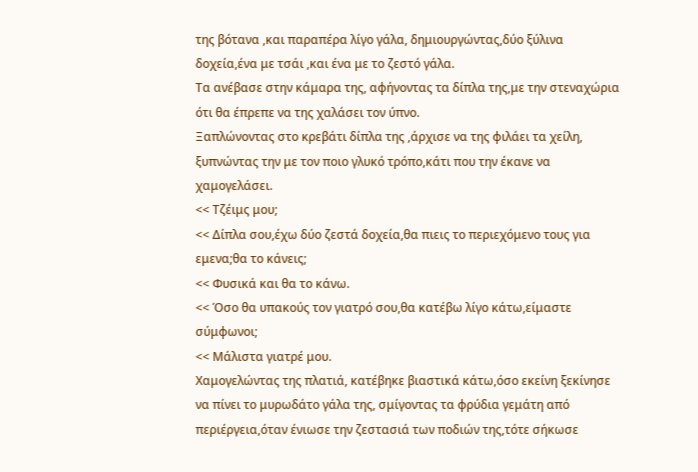της βότανα ,και παραπέρα λίγο γάλα, δημιουργώντας,δύο ξύλινα δοχεία,ένα με τσάι ,και ένα με το ζεστό γάλα.
Τα ανέβασε στην κάμαρα της, αφήνοντας τα δίπλα της,με την στεναχώρια ότι θα έπρεπε να της χαλάσει τον ύπνο.
Ξαπλώνοντας στο κρεβάτι δίπλα της ,άρχισε να της φιλάει τα χείλη, ξυπνώντας την με τον ποιο γλυκό τρόπο,κάτι που την έκανε να χαμογελάσει.
<< Τζέιμς μου;
<< Δίπλα σου,έχω δύο ζεστά δοχεία,θα πιεις το περιεχόμενο τους για εμενα;θα το κάνεις;
<< Φυσικά και θα το κάνω.
<< Όσο θα υπακούς τον γιατρό σου,θα κατέβω λίγο κάτω,είμαστε σύμφωνοι;
<< Μάλιστα γιατρέ μου.
Χαμογελώντας της πλατιά, κατέβηκε βιαστικά κάτω,όσο εκείνη ξεκίνησε να πίνει το μυρωδάτο γάλα της, σμίγοντας τα φρύδια γεμάτη από περιέργεια,όταν ένιωσε την ζεστασιά των ποδιών της,τότε σήκωσε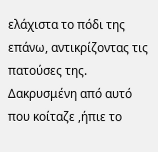ελάχιστα το πόδι της επάνω, αντικρίζοντας τις πατούσες της.
Δακρυσμένη από αυτό που κοίταζε ,ήπιε το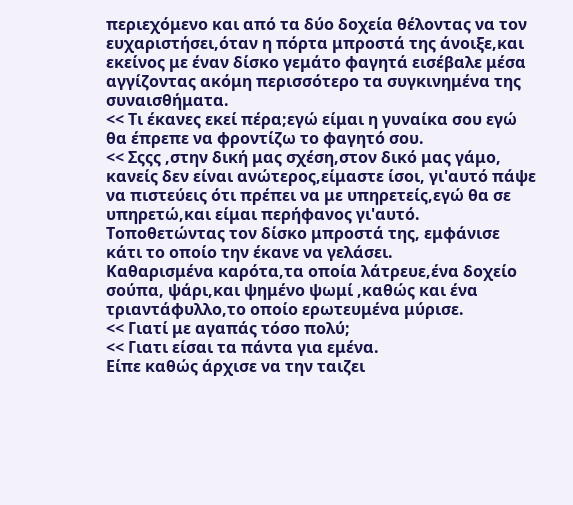περιεχόμενο και από τα δύο δοχεία θέλοντας να τον ευχαριστήσει,όταν η πόρτα μπροστά της άνοιξε,και εκείνος με έναν δίσκο γεμάτο φαγητά εισέβαλε μέσα αγγίζοντας ακόμη περισσότερο τα συγκινημένα της  συναισθήματα.
<< Τι έκανες εκεί πέρα;εγώ είμαι η γυναίκα σου εγώ θα έπρεπε να φροντίζω το φαγητό σου.
<< Σςςς ,στην δική μας σχέση,στον δικό μας γάμο, κανείς δεν είναι ανώτερος,είμαστε ίσοι, γι'αυτό πάψε να πιστεύεις ότι πρέπει να με υπηρετείς,εγώ θα σε υπηρετώ,και είμαι περήφανος γι'αυτό.
Τοποθετώντας τον δίσκο μπροστά της, εμφάνισε κάτι το οποίο την έκανε να γελάσει.
Καθαρισμένα καρότα,τα οποία λάτρευε,ένα δοχείο σούπα, ψάρι,και ψημένο ψωμί ,καθώς και ένα τριαντάφυλλο,το οποίο ερωτευμένα μύρισε.
<< Γιατί με αγαπάς τόσο πολύ;
<< Γιατι είσαι τα πάντα για εμένα.
Είπε καθώς άρχισε να την ταιζει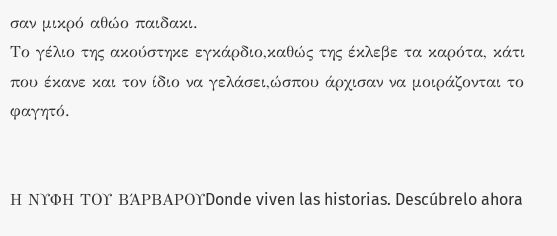σαν μικρό αθώο παιδακι.
Το γέλιο της ακούστηκε εγκάρδιο,καθώς της έκλεβε τα καρότα, κάτι που έκανε και τον ίδιο να γελάσει,ώσπου άρχισαν να μοιράζονται το φαγητό.


Η ΝΥΦΗ ΤΟΥ ΒΆΡΒΑΡΟΥDonde viven las historias. Descúbrelo ahora